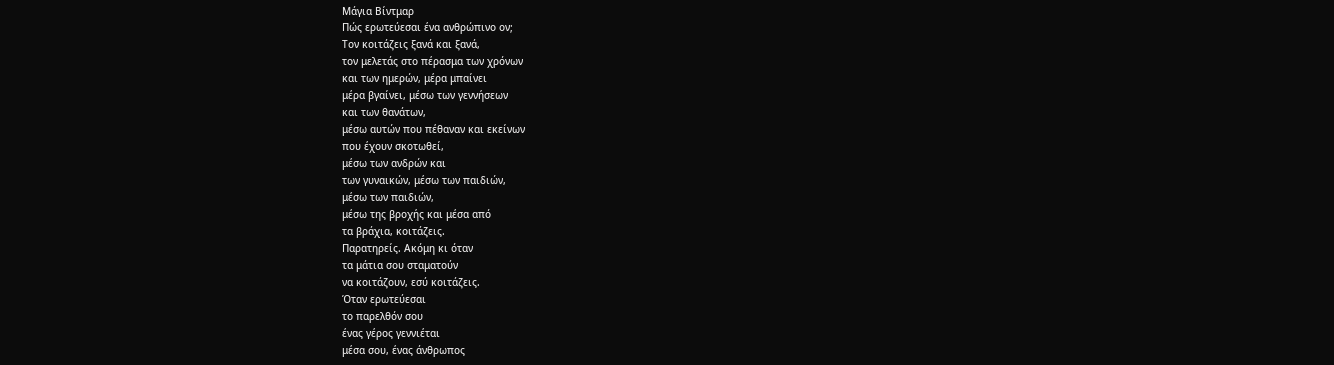Μάγια Βίντμαρ
Πώς ερωτεύεσαι ένα ανθρώπινο ον;
Τον κοιτάζεις ξανά και ξανά,
τον μελετάς στο πέρασμα των χρόνων
και των ημερών, μέρα μπαίνει
μέρα βγαίνει, μέσω των γεννήσεων
και των θανάτων,
μέσω αυτών που πέθαναν και εκείνων
που έχουν σκοτωθεί,
μέσω των ανδρών και
των γυναικών, μέσω των παιδιών,
μέσω των παιδιών,
μέσω της βροχής και μέσα από
τα βράχια, κοιτάζεις.
Παρατηρείς. Ακόμη κι όταν
τα μάτια σου σταματούν
να κοιτάζουν, εσύ κοιτάζεις.
Όταν ερωτεύεσαι
το παρελθόν σου
ένας γέρος γεννιέται
μέσα σου, ένας άνθρωπος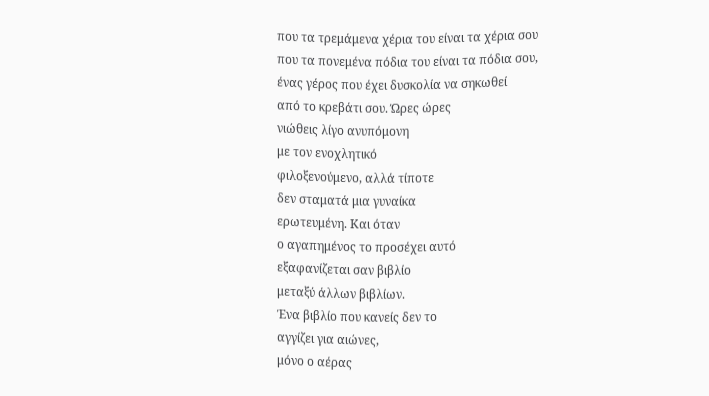που τα τρεμάμενα χέρια του είναι τα χέρια σου
που τα πονεμένα πόδια του είναι τα πόδια σου,
ένας γέρος που έχει δυσκολία να σηκωθεί
από το κρεβάτι σου. Ώρες ώρες
νιώθεις λίγο ανυπόμονη
με τον ενοχλητικό
φιλοξενούμενο, αλλά τίποτε
δεν σταματά μια γυναίκα
ερωτευμένη. Και όταν
ο αγαπημένος το προσέχει αυτό
εξαφανίζεται σαν βιβλίο
μεταξύ άλλων βιβλίων.
Ένα βιβλίο που κανείς δεν το
αγγίζει για αιώνες,
μόνο ο αέρας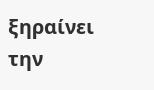ξηραίνει
την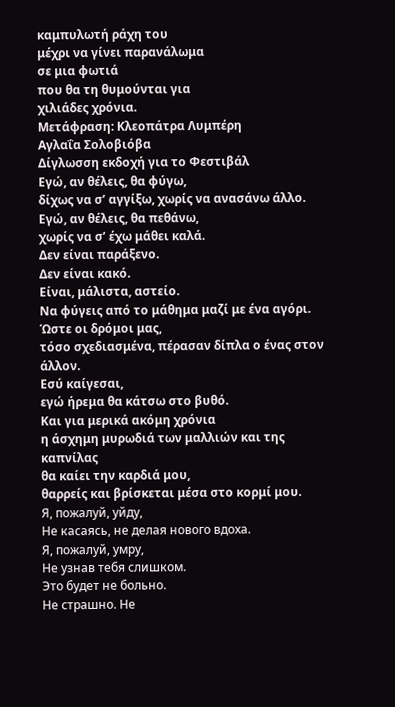καμπυλωτή ράχη του
μέχρι να γίνει παρανάλωμα
σε μια φωτιά
που θα τη θυμούνται για
χιλιάδες χρόνια.
Μετάφραση: Κλεοπάτρα Λυμπέρη
Αγλαΐα Σολοβιόβα
Δίγλωσση εκδοχή για το Φεστιβάλ
Εγώ, αν θέλεις, θα φύγω,
δίχως να σ’ αγγίξω, χωρίς να ανασάνω άλλο.
Εγώ, αν θέλεις, θα πεθάνω,
χωρίς να σ’ έχω μάθει καλά.
Δεν είναι παράξενο.
Δεν είναι κακό.
Είναι, μάλιστα, αστείο.
Να φύγεις από το μάθημα μαζί με ένα αγόρι.
Ώστε οι δρόμοι μας,
τόσο σχεδιασμένα, πέρασαν δίπλα ο ένας στον άλλον.
Εσύ καίγεσαι,
εγώ ήρεμα θα κάτσω στο βυθό.
Και για μερικά ακόμη χρόνια
η άσχημη μυρωδιά των μαλλιών και της καπνίλας
θα καίει την καρδιά μου,
θαρρείς και βρίσκεται μέσα στο κορμί μου.
Я, пожалуй, уйду,
Не касаясь, не делая нового вдоха.
Я, пожалуй, умру,
Не узнав тебя слишком.
Это будет не больно.
Не страшно. Не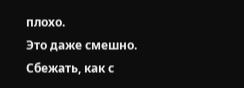плохо.
Это даже смешно.
Сбежать, как с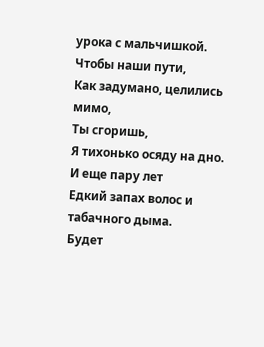урока с мальчишкой.
Чтобы наши пути,
Как задумано, целились мимо,
Ты сгоришь,
Я тихонько осяду на дно.
И еще пару лет
Едкий запах волос и табачного дыма.
Будет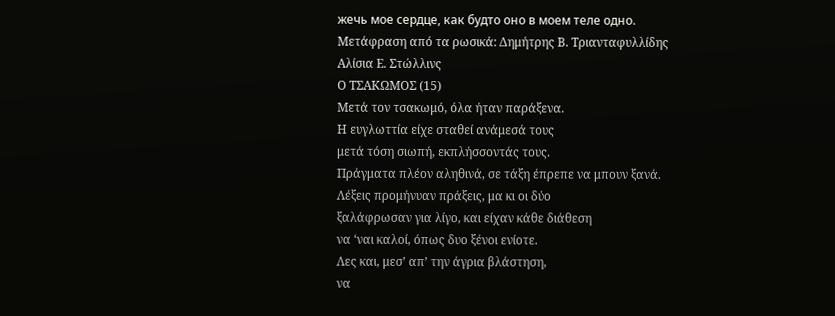жечь мое сердце, как будто оно в моем теле одно.
Μετάφραση από τα ρωσικά: Δημήτρης Β. Τριανταφυλλίδης
Αλίσια Ε. Στώλλινς
Ο ΤΣΑΚΩΜΟΣ (15)
Μετά τον τσακωμό, όλα ήταν παράξενα.
Η ευγλωττία είχε σταθεί ανάμεσά τους
μετά τόση σιωπή, εκπλήσσοντάς τους.
Πράγματα πλέον αληθινά, σε τάξη έπρεπε να μπουν ξανά.
Λέξεις προμήνυαν πράξεις, μα κι οι δύο
ξαλάφρωσαν για λίγο, και είχαν κάθε διάθεση
να ‘ναι καλοί, όπως δυο ξένοι ενίοτε.
Λες και, μεσ’ απ’ την άγρια βλάστηση,
να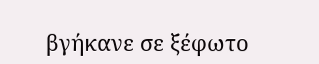βγήκανε σε ξέφωτο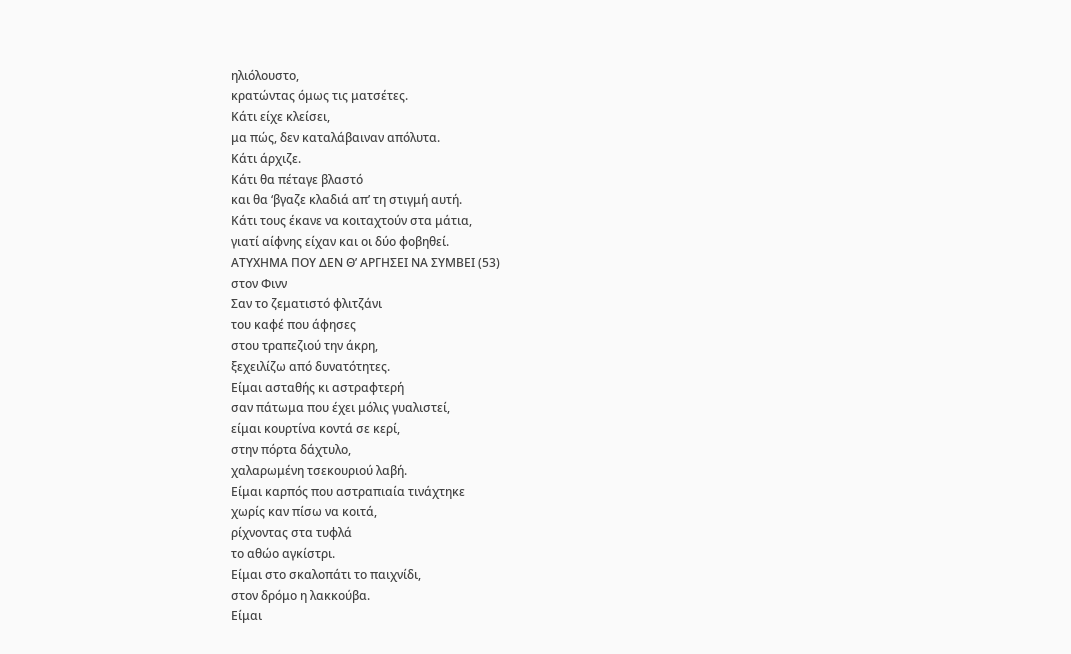ηλιόλουστο,
κρατώντας όμως τις ματσέτες.
Κάτι είχε κλείσει,
μα πώς, δεν καταλάβαιναν απόλυτα.
Κάτι άρχιζε.
Κάτι θα πέταγε βλαστό
και θα ‘βγαζε κλαδιά απ’ τη στιγμή αυτή.
Κάτι τους έκανε να κοιταχτούν στα μάτια,
γιατί αίφνης είχαν και οι δύο φοβηθεί.
ΑΤΥΧΗΜΑ ΠΟΥ ΔΕΝ Θ’ ΑΡΓΗΣΕΙ ΝΑ ΣΥΜΒΕΙ (53)
στον Φινν
Σαν το ζεματιστό φλιτζάνι
του καφέ που άφησες
στου τραπεζιού την άκρη,
ξεχειλίζω από δυνατότητες.
Είμαι ασταθής κι αστραφτερή
σαν πάτωμα που έχει μόλις γυαλιστεί,
είμαι κουρτίνα κοντά σε κερί,
στην πόρτα δάχτυλο,
χαλαρωμένη τσεκουριού λαβή.
Είμαι καρπός που αστραπιαία τινάχτηκε
χωρίς καν πίσω να κοιτά,
ρίχνοντας στα τυφλά
το αθώο αγκίστρι.
Είμαι στο σκαλοπάτι το παιχνίδι,
στον δρόμο η λακκούβα.
Είμαι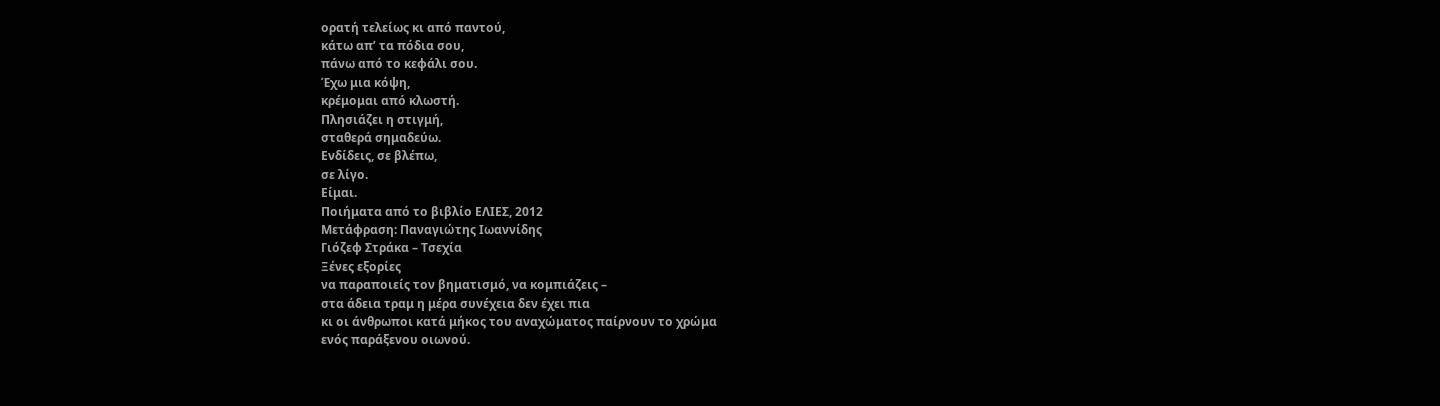ορατή τελείως κι από παντού,
κάτω απ’ τα πόδια σου,
πάνω από το κεφάλι σου.
Έχω μια κόψη,
κρέμομαι από κλωστή.
Πλησιάζει η στιγμή,
σταθερά σημαδεύω.
Ενδίδεις, σε βλέπω,
σε λίγο.
Είμαι.
Ποιήματα από το βιβλίο ΕΛΙΕΣ, 2012
Μετάφραση: Παναγιώτης Ιωαννίδης
Γιόζεφ Στράκα – Τσεχία
Ξένες εξορίες
να παραποιείς τον βηματισμό, να κομπιάζεις –
στα άδεια τραμ η μέρα συνέχεια δεν έχει πια
κι οι άνθρωποι κατά μήκος του αναχώματος παίρνουν το χρώμα
ενός παράξενου οιωνού.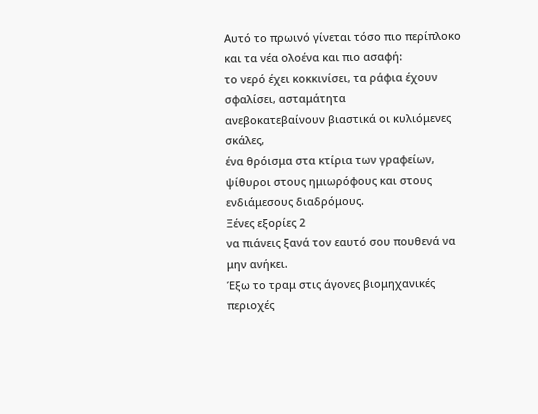Αυτό το πρωινό γίνεται τόσο πιο περίπλοκο
και τα νέα ολοένα και πιο ασαφή:
το νερό έχει κοκκινίσει, τα ράφια έχουν σφαλίσει, ασταμάτητα
ανεβοκατεβαίνουν βιαστικά οι κυλιόμενες σκάλες,
ένα θρόισμα στα κτίρια των γραφείων,
ψίθυροι στους ημιωρόφους και στους ενδιάμεσους διαδρόμους.
Ξένες εξορίες 2
να πιάνεις ξανά τον εαυτό σου πουθενά να μην ανήκει.
Έξω το τραμ στις άγονες βιομηχανικές περιοχές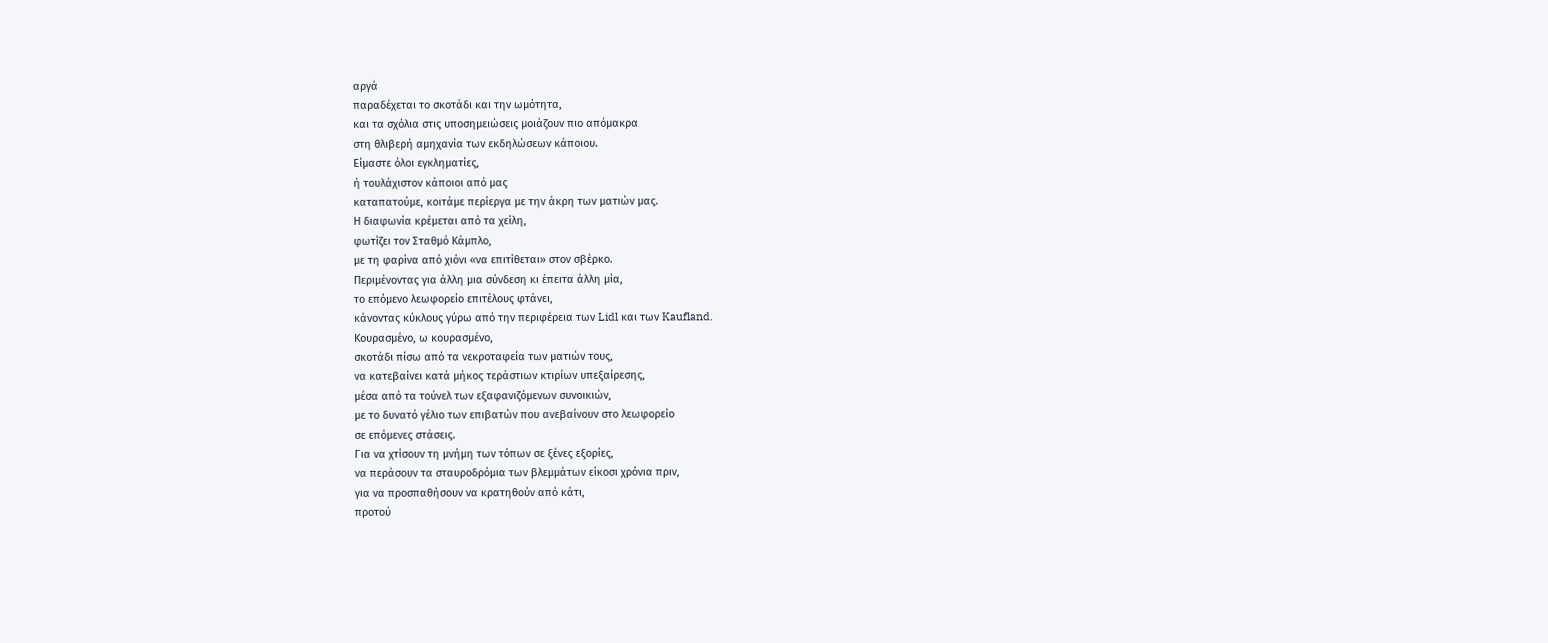αργά
παραδέχεται το σκοτάδι και την ωμότητα,
και τα σχόλια στις υποσημειώσεις μοιάζουν πιο απόμακρα
στη θλιβερή αμηχανία των εκδηλώσεων κάποιου.
Είμαστε όλοι εγκληματίες,
ή τουλάχιστον κάποιοι από μας
καταπατούμε, κοιτάμε περίεργα με την άκρη των ματιών μας.
Η διαφωνία κρέμεται από τα χείλη,
φωτίζει τον Σταθμό Κάμπλο,
με τη φαρίνα από χιόνι «να επιτίθεται» στον σβέρκο.
Περιμένοντας για άλλη μια σύνδεση κι έπειτα άλλη μία,
το επόμενο λεωφορείο επιτέλους φτάνει,
κάνοντας κύκλους γύρω από την περιφέρεια των Lidl και των Kaufland.
Κουρασμένο, ω κουρασμένο,
σκοτάδι πίσω από τα νεκροταφεία των ματιών τους,
να κατεβαίνει κατά μήκος τεράστιων κτιρίων υπεξαίρεσης,
μέσα από τα τούνελ των εξαφανιζόμενων συνοικιών,
με το δυνατό γέλιο των επιβατών που ανεβαίνουν στο λεωφορείο
σε επόμενες στάσεις.
Για να χτίσουν τη μνήμη των τόπων σε ξένες εξορίες,
να περάσουν τα σταυροδρόμια των βλεμμάτων είκοσι χρόνια πριν,
για να προσπαθήσουν να κρατηθούν από κάτι,
προτού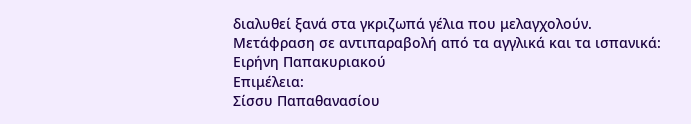διαλυθεί ξανά στα γκριζωπά γέλια που μελαγχολούν.
Μετάφραση σε αντιπαραβολή από τα αγγλικά και τα ισπανικά:
Ειρήνη Παπακυριακού
Επιμέλεια:
Σίσσυ Παπαθανασίου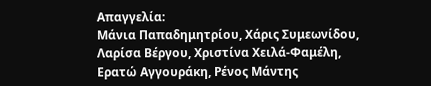Απαγγελία:
Μάνια Παπαδημητρίου, Χάρις Συμεωνίδου, Λαρίσα Βέργου, Χριστίνα Χειλά-Φαμέλη, Ερατώ Αγγουράκη, Ρένος Μάντης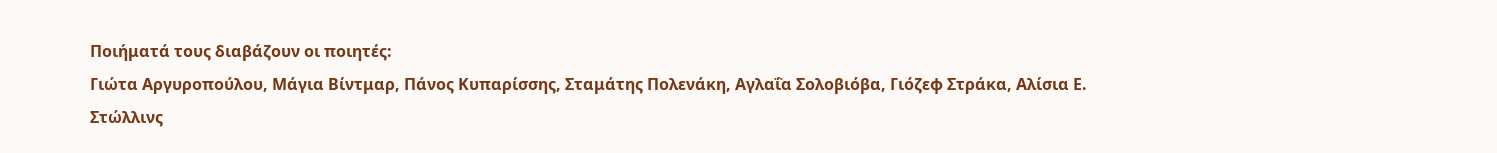Ποιήματά τους διαβάζουν οι ποιητές:
Γιώτα Αργυροπούλου, Μάγια Βίντμαρ, Πάνος Κυπαρίσσης, Σταμάτης Πολενάκη, Αγλαΐα Σολοβιόβα, Γιόζεφ Στράκα, Αλίσια Ε. Στώλλινς